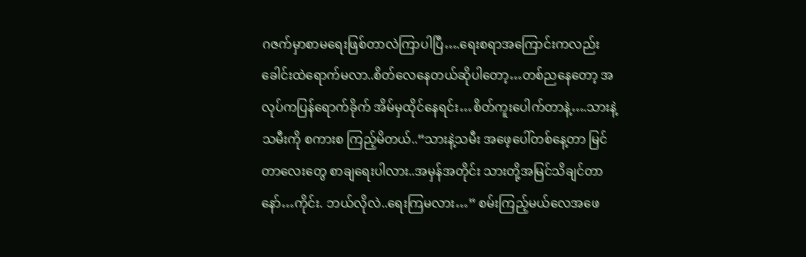ဂဇက်မှာစာမရေးဖြစ်တာလဲကြာပါပြီ….ရေးစရာအကြောင်းကလည်း ခေါင်းထဲရောက်မလာ..စိတ်လေနေတယ်ဆိုပါတော့…တစ်ညနေတော့ အလုပ်ကပြန်ရောက်ခိုက် အိမ်မှထိုင်နေရင်း…စိတ်ကူးပေါက်တာနဲ့….သားနဲ့သမီးကို စကားစ ကြည့်မိတယ်..“သားနဲ့သမီး အဖေ့ပေါ်တစ်နေ့တာ မြင်တာလေးတွေ စာချရေးပါလား..အမှန်အတိုင်း သားတို့အမြင်သိချင်တာနော်…ကိုင်း. ဘယ်လိုလဲ..ရေးကြမလား…” စမ်းကြည့်မယ်လေအဖေ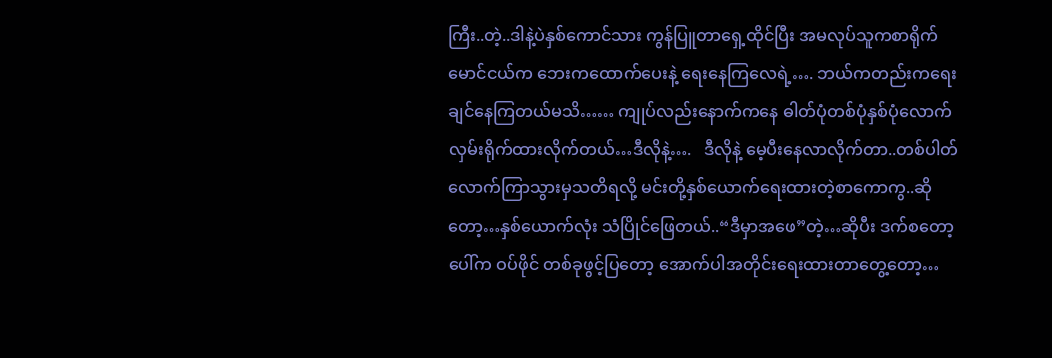ကြီး..တဲ့..ဒါနဲ့ပဲနှစ်ကောင်သား ကွန်ပြူတာရှေ့ထိုင်ပြီး အမလုပ်သူကစာရိုက် မောင်ငယ်က ဘေးကထောက်ပေးနဲ့ ရေးနေကြလေရဲ့…. ဘယ်ကတည်းကရေးချင်နေကြတယ်မသိ…… ကျုပ်လည်းနောက်ကနေ ဓါတ်ပုံတစ်ပုံနှစ်ပုံလောက်လှမ်းရိုက်ထားလိုက်တယ်…ဒီလိုနဲ့….   ဒီလိုနဲ့ မေ့ပီးနေလာလိုက်တာ..တစ်ပါတ်လောက်ကြာသွားမှသတိရလို့ မင်းတို့နှစ်ယောက်ရေးထားတဲ့စာကောကွ..ဆိုတော့…နှစ်ယောက်လုံး သံပြိုင်ဖြေတယ်..“ဒီမှာအဖေ”တဲ့…ဆိုပီး ဒက်စတော့ပေါ်က ဝပ်ဖိုင် တစ်ခုဖွင့်ပြတော့ အောက်ပါအတိုင်းရေးထားတာတွေ့တော့…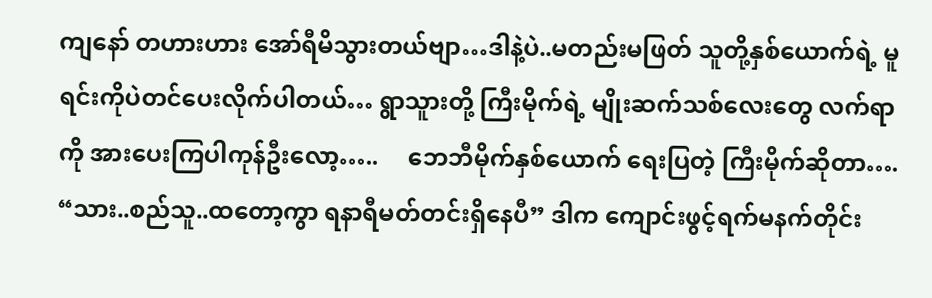ကျနော် တဟားဟား အော်ရီမိသွားတယ်ဗျာ…ဒါနဲ့ပဲ..မတည်းမဖြတ် သူတို့နှစ်ယောက်ရဲ့ မူရင်းကိုပဲတင်ပေးလိုက်ပါတယ်… ရွာသူားတို့ ကြီးမိုက်ရဲ့ မျိုးဆက်သစ်လေးတွေ လက်ရာကို အားပေးကြပါကုန်ဦးလော့…..     ဘေဘီမိုက်နှစ်ယောက် ရေးပြတဲ့ ကြီးမိုက်ဆိုတာ….   “သား..စည်သူ..ထတော့ကွာ ရနာရီမတ်တင်းရှိနေပီ” ဒါက ကျောင်းဖွင့်ရက်မနက်တိုင်း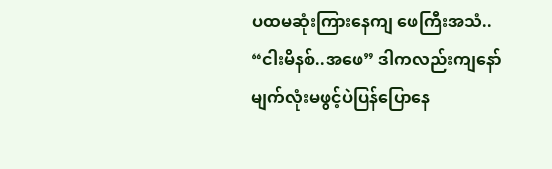ပထမဆုံးကြားနေကျ ဖေကြီးအသံ.. “ငါးမိနစ်..အဖေ” ဒါကလည်းကျနော်မျက်လုံးမဖွင့်ပဲပြန်ပြောနေ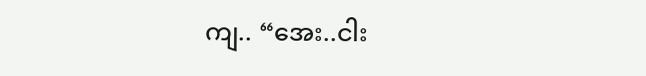ကျ.. “အေး..ငါး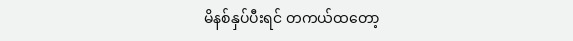မိနစ်နှပ်ပီးရင် တကယ်ထတော့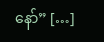နော်” […]